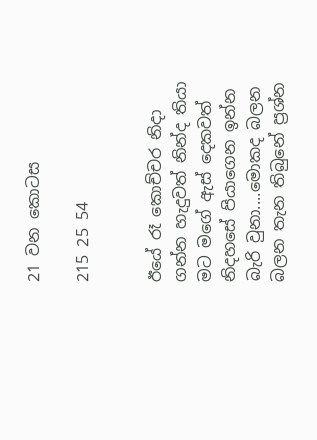21 වන කොටස

215 25 54


ඊයේ රෑ කොච්චර නිදා ගන්න හැදුවත් නින්ද තියා මට මගේ ඇස් දෙකවත් නිදහසේ පියාගෙන ඉන්න බැරි වුනා....මොකද බලන බලන තැන තිබුනේ ප්‍රශ්න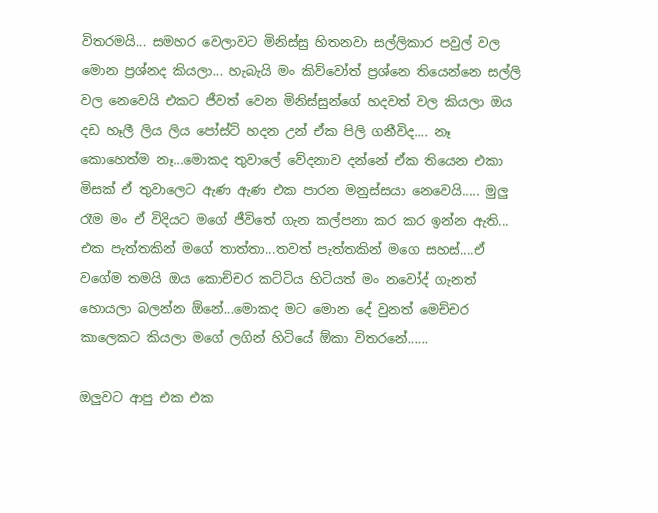විතරමයි... සමහර වෙලාවට මිනිස්සු හිතනවා සල්ලිකාර පවුල් වල මොන ප්‍රශ්නද කියලා... හැබැයි මං කිව්වෝත් ප්‍රශ්නෙ තියෙන්නෙ සල්ලි වල නෙවෙයි එකට ජීවත් වෙන මිනිස්සුන්ගේ හදවත් වල කියලා ඔය දඩ හෑලී ලිය ලිය පෝස්ට් හදන උන් ඒක පිලි ගනීවිද.... නෑ කොහෙත්ම නෑ...මොකද තුවාලේ වේදනාව දන්නේ ඒක තියෙන එකා මිසක් ඒ තුවාලෙට ඇණ ඇණ එක පාරන මනුස්සයා නෙවෙයි..... මුලු රෑම මං ඒ විදියට මගේ ජීවිතේ ගැන කල්පනා කර කර ඉන්න ඇති... එක පැත්තකින් මගේ තාත්තා...තවත් පැත්තකින් මගෙ සහස්....ඒ වගේම තමයි ඔය කොච්චර කට්ටිය හිටියත් මං නවෝද් ගැනත් හොයලා බලන්න ඕනේ...මොකද මට මොන දේ වුනත් මෙච්චර කාලෙකට කියලා මගේ ලගින් හිටියේ ඕකා විතරනේ......

ඔලුවට ආපු එක එක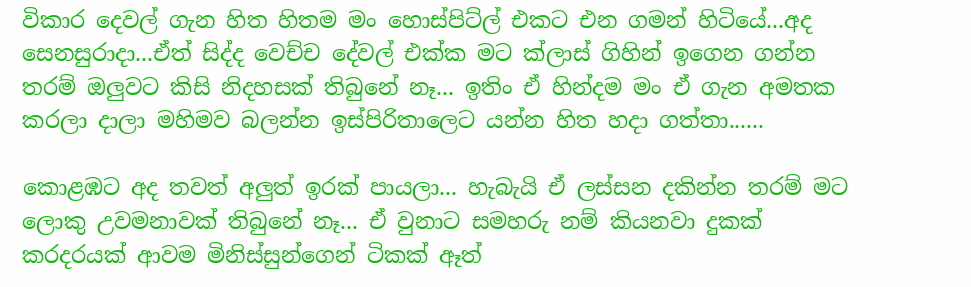විකාර දෙවල් ගැන හිත හිතම මං හොස්පිට්ල් එකට එන ගමන් හිටියේ...අද සෙනසුරාදා...ඒත් සිද්ද වෙච්ච දේවල් එක්ක මට ක්ලාස් ගිහින් ඉගෙන ගන්න තරම් ඔලුවට කිසි නිදහසක් තිබුනේ නෑ... ඉතිං ඒ හින්දම මං ඒ ගැන අමතක කරලා දාලා මහිමව බලන්න ඉස්පිරිතාලෙට යන්න හිත හදා ගත්තා......

කොළඹට අද තවත් අලුත් ඉරක් පායලා... හැබැයි ඒ ලස්සන දකින්න තරම් මට ලොකු උවමනාවක් තිබුනේ නෑ... ඒ වුනාට සමහරු නම් කියනවා දුකක් කරදරයක් ආවම මිනිස්සුන්ගෙන් ටිකක් ඈත්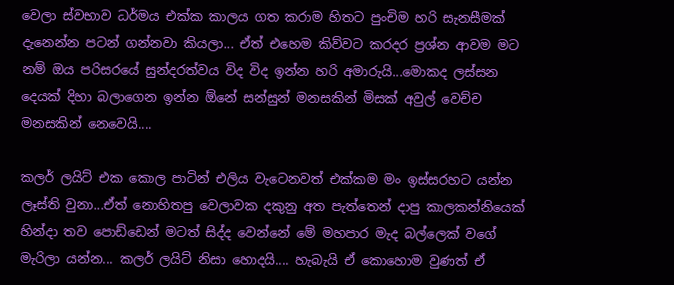වෙලා ස්වභාව ධර්මය එක්ක කාලය ගත කරාම හිතට පුංචිම හරි සැනසීමක් දැනෙන්න පටන් ගන්නවා කියලා... ඒත් එහෙම කිව්වට කරදර ප්‍රශ්න ආවම මට නම් ඔය පරිසරයේ සුන්දරත්වය විද විද ඉන්න හරි අමාරුයි...මොකද ලස්සන දෙයක් දිහා බලාගෙන ඉන්න ඕනේ සන්සුන් මනසකින් මිසක් අවුල් වෙච්ච මනසකින් නෙවෙයි....

කලර් ලයිට් එක කොල පාටින් එලිය වැටෙනවත් එක්කම මං ඉස්සරහට යන්න ලෑස්ති වුනා...ඒත් නොහිතපු වෙලාවක දකුනු අත පැත්තෙන් දාපු කාලකන්නියෙක් හින්දා තව පොඩ්ඩෙන් මටත් සිද්ද වෙන්නේ මේ මහපාර මැද බල්ලෙක් වගේ මැරිලා යන්න... කලර් ලයිට් නිසා හොදයි.... හැබැයි ඒ කොහොම වුණත් ඒ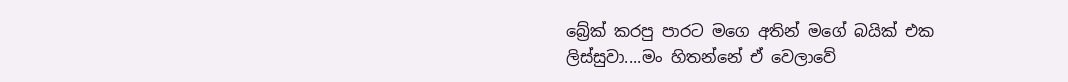බ්‍රේක් කරපු පාරට මගෙ අතින් මගේ බයික් එක ලිස්සුවා....මං හිතන්නේ ඒ වෙලාවේ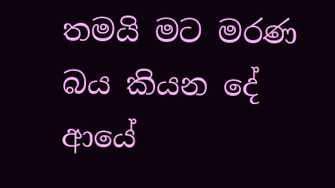තමයි මට මරණ බය කියන දේ ආයේ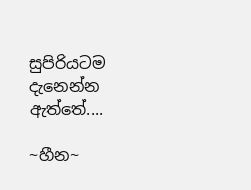සුපිරියටම දැනෙන්න ඇත්තේ....

~හීන~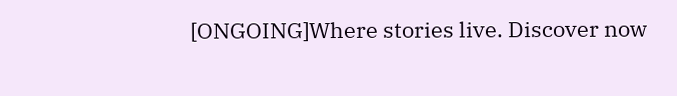[ONGOING]Where stories live. Discover now